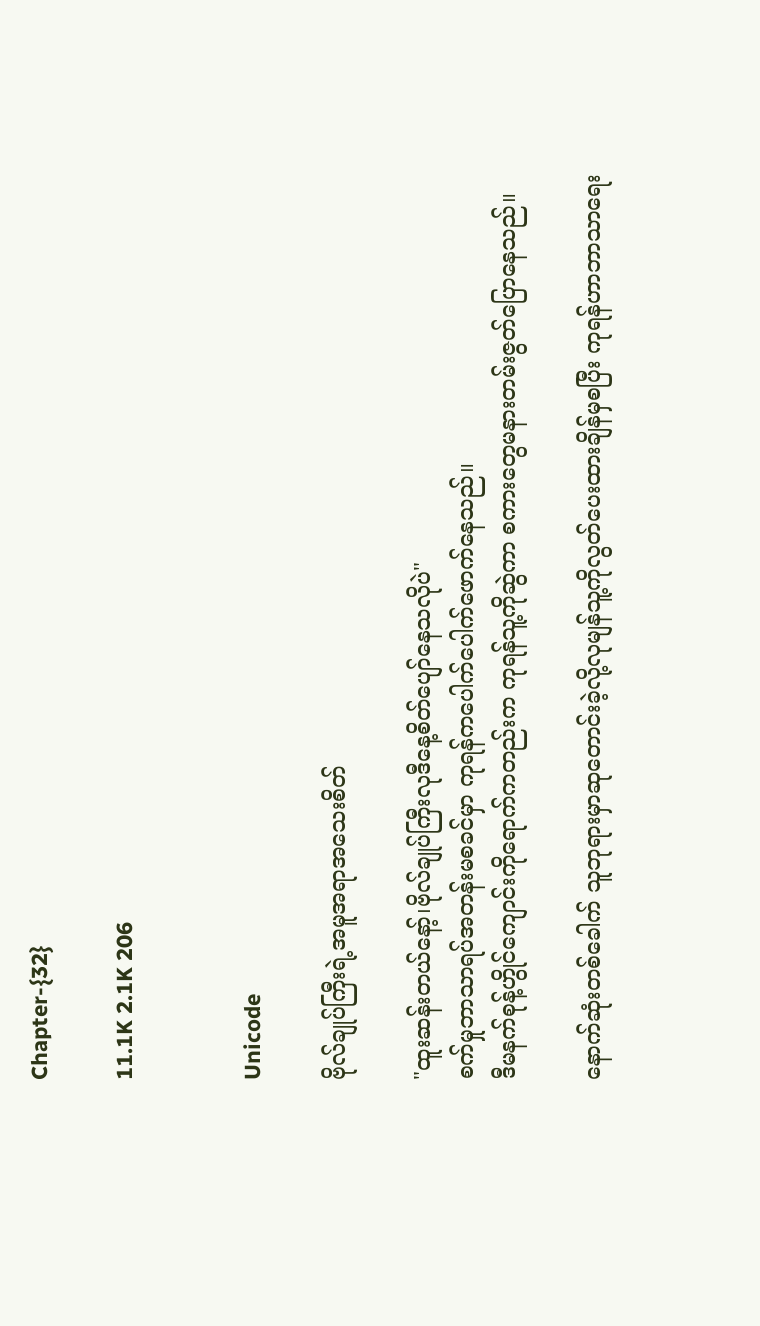Chapter-{32}

11.1K 2.1K 206


Unicode

ဗိုလ်ချုပ်ကြီးရဲ့အမူအရာအသေးစိတ်

"ထူးဆန်းတယ်နော့်၊ဗိုလ်ချုပ်ကြီးလုဒီနေ့စိတ်ပျော်နေသလိုပဲ"
စက်မှုဘာသာရပ်အတန်းမစခင်မှာ ကုရန်ကပေါက်ပေါက်ဖောက်နေသည်။
ဒီမနက်စုန့်ဟွိုင်ကျောင်းကိုရောက်ကတည်းက ကုရန်သူ့ကိုဆွဲကာ စကားတွေမနားတမ်းဇွတ်ပြောနေသည်။

နောက်ဆုံးတစ်ခေါက် သူဘုရားမှာဆုတောင်းခဲ့လို့လုမျန်သူ့ကိုလွတ်ပေးထားချိန်မှစပြီး ကုရန်ဟာဘာသာရေး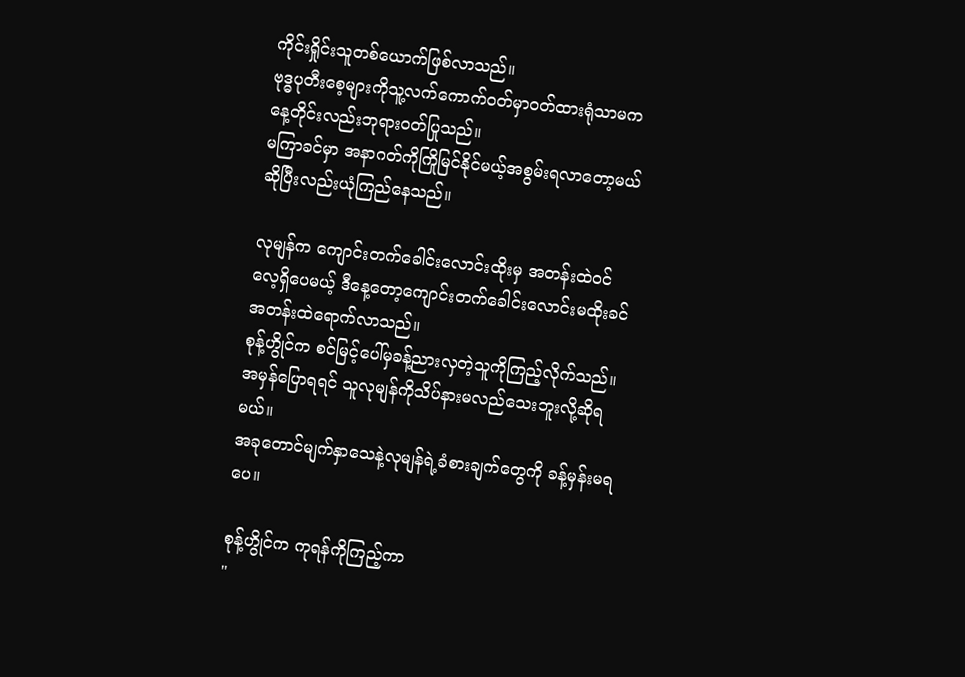ကိုင်းရှိုင်းသူတစ်ယောက်ဖြစ်လာသည်။
ဗုဒ္ဓပုတီးစေ့များကိုသူ့လက်ကောက်၀တ်မှာ၀တ်ထားရုံသာမက နေ့တိုင်းလည်းဘုရား၀တ်ပြုသည်။
မကြာခင်မှာ အနာဂတ်ကိုကြိုမြင်နိုင်မယ့်အစွမ်းရလာတော့မယ်ဆိုပြီးလည်းယုံကြည်နေသည်။

လုမျန်က ကျောင်းတက်ခေါင်းလောင်းထိုးမှ အတန်းထဲ၀င်လေ့ရှိပေမယ့် ဒီနေ့တော့ကျောင်းတက်ခေါင်းလောင်းမထိုးခင် အတန်းထဲရောက်လာသည်။
စုန့်ဟွိုင်က စင်မြင့်ပေါ်မှခန့်ညားလှတဲ့သူကိုကြည့်လိုက်သည်။
အမှန်ပြောရရင် သူလုမျန်ကိုသိပ်နားမလည်သေးဘူးလို့ဆိုရမယ်။
အခုတောင်မျက်နှာသေနဲ့လုမျန်ရဲ့ခံစားချက်တွေကို ခန့်မှန်းမရပေ။

စုန့်ဟွိုင်က ကုရန်ကိုကြည့်ကာ
"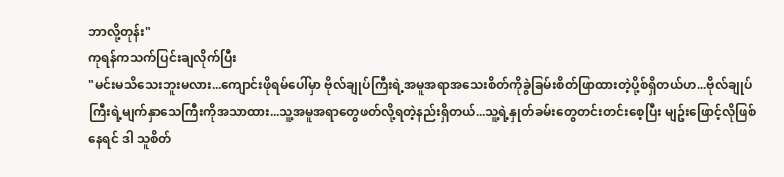ဘာလို့တုန်း"
ကုရန်ကသက်ပြင်းချလိုက်ပြီး
"မင်းမသိသေးဘူးမလား...ကျောင်းဖိုရမ်ပေါ်မှာ ဗိုလ်ချုပ်ကြီးရဲ့အမူအရာအသေးစိတ်ကိုခွဲခြမ်းစိတ်ဖြာထားတဲ့ပို့စ်ရှိတယ်ဟ...ဗိုလ်ချုပ်ကြီးရဲ့မျက်နှာသေကြီးကိုအသာထား...သူ့အမူအရာတွေဖတ်လို့ရတဲ့နည်းရှိတယ်...သူ့ရဲ့နှုတ်ခမ်းတွေတင်းတင်းစေ့ပြီး မျဥ်းဖြောင့်လိုဖြစ်နေရင် ဒါ သူစိတ်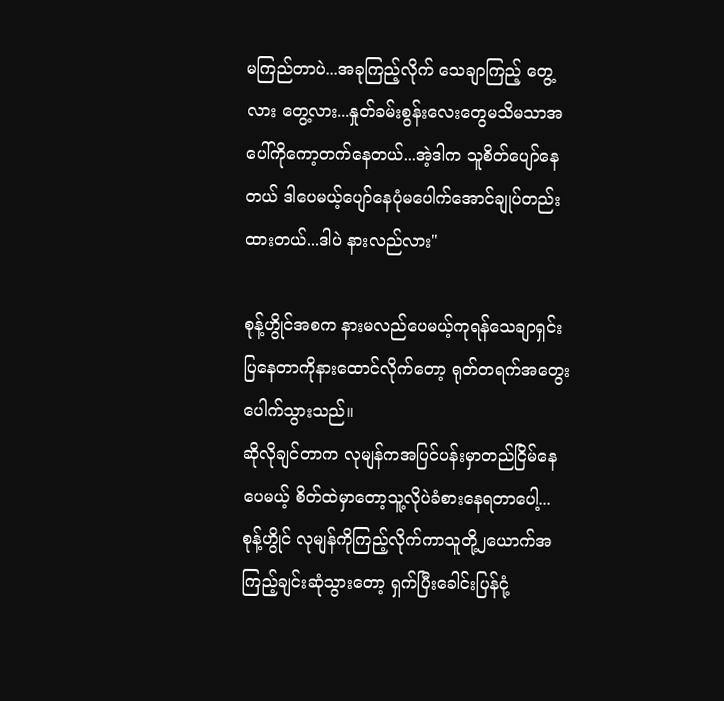မကြည်တာပဲ...အခုကြည့်လိုက် သေချာကြည့် တွေ့လား တွေ့လား...နှုတ်ခမ်းစွန်းလေးတွေမသိမသာအပေါ်ကိုကော့တက်နေတယ်...အဲ့ဒါက သူစိတ်ပျော်နေတယ် ဒါပေမယ့်ပျော်နေပုံမပေါက်အောင်ချုပ်တည်းထားတယ်...ဒါပဲ နားလည်လား"

စုန့်ဟွိုင်အစက နားမလည်ပေမယ့်ကုရန်သေချာရှင်းပြနေတာကိုနားထောင်လိုက်တော့ ရုတ်တရက်အတွေးပေါက်သွားသည်။
ဆိုလိုချင်တာက လုမျန်ကအပြင်ပန်းမှာတည်ငြိမ်နေပေမယ့် စိတ်ထဲမှာတော့သူ့လိုပဲခံစားနေရတာပေါ့...
စုန့်ဟွိုင် လုမျန်ကိုကြည့်လိုက်ကာသူတို့၂ယောက်အကြည့်ချင်းဆုံသွားတော့ ရှက်ပြီးခေါင်းပြန်ငုံ့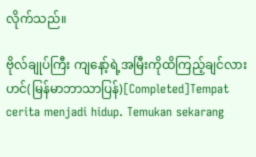လိုက်သည်။

ဗိုလ်ချုပ်ကြီး ကျနော့်ရဲ့အမြီးကိုထိကြည့်ချင်လားဟင်(မြန်မာဘာသာပြန်)[Completed]Tempat cerita menjadi hidup. Temukan sekarang